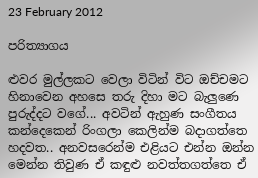23 February 2012

පරිත්‍යාගය

ළුවර මුල්ලකට වෙලා විටින් විට ඔච්චමට හිනාවෙන අහසෙ තරු දිහා මට බැලුණෙ පුරුද්දට වගේ... අවටින් ඇහුණ සංගීතය කන්දෙකෙන් රිංගලා කෙලින්ම බදාගත්තෙ හදවත.. අනවසරෙන්ම එළියට එන්න ඔන්න මෙන්න තිවුණ ඒ කඳුළු නවත්තගත්තෙ ඒ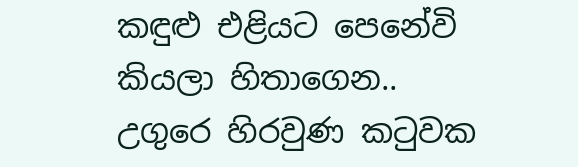කඳුළු එළියට පෙනේවි කියලා හිතාගෙන.. උගුරෙ හිරවුණ කටුවක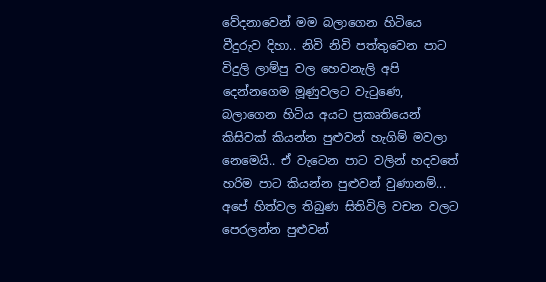වේදනාවෙන් මම බලාගෙන හිටියෙ වීදුරුව දිහා.. නිවි නිවි පත්තුවෙන පාට විදුලි ලාම්පු වල හෙවනැලි අපි දෙන්නගෙම මූණුවලට වැටුණෙ, බලාගෙන හිටිය අයට ප්‍රකෘතියෙන් කිසිවක් කියන්න පුළුවන් හැගිම් මවලා නෙමෙයි.. ඒ වැටෙන පාට වලින් හදවතේ හරිම පාට කියන්න පුළුවන් වුණානම්... අපේ හිත්වල තිබුණ සිතිවිලි වචන වලට පෙරලන්න පුළුවන්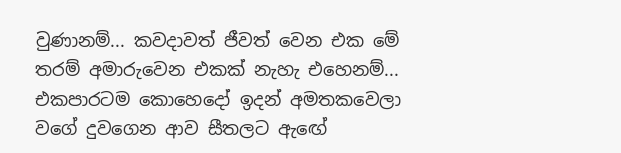වුණානම්... කවදාවත් ජීවත් වෙන එක මේ තරම් අමාරුවෙන එකක් නැහැ එහෙනම්... එකපාරටම කොහෙදෝ ඉදන් අමතකවෙලා වගේ දුවගෙන ආව සීතලට ඇ‍‍ඟේ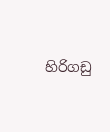හිරිගඩු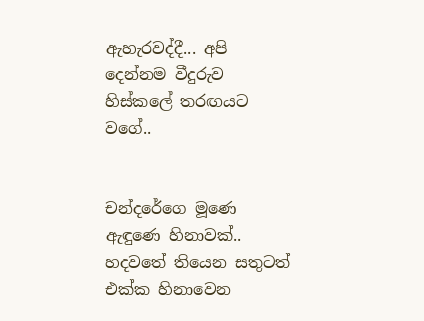ඇහැරවද්දී... අපි දෙන්නම වීදුරුව හිස්කලේ තරඟයට වගේ..


චන්දරේගෙ මූණෙ ඇඳුණෙ හිනාවක්.. හදවතේ තියෙන සතුටත් එක්ක හිනාවෙන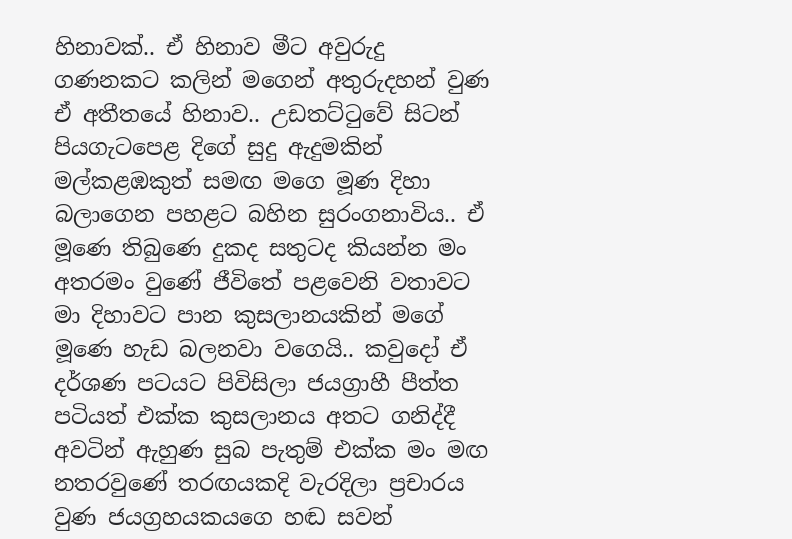හිනාවක්.. ඒ හිනාව මීට අවුරුදු ගණනකට කලින් මගෙන් අතුරුදහන් වුණ ඒ අතීතයේ හිනාව.. උඩතට්ටුවේ සිටන් පියගැටපෙළ දිගේ සුදු ඇදුමකින් මල්කළඹකුත් සමඟ මගෙ මූණ දිහා බලාගෙන පහළට බහින සුරංගනාවිය.. ඒ මූණෙ තිබුණෙ දුකද සතුටද කියන්න මං අතරමං වුණේ ජීවිතේ පළවෙනි වතාවට මා දිහාවට පාන කුසලානයකින් මගේ මූණෙ හැඩ බලනවා වගෙයි.. කවුදෝ ඒ දර්ශණ පටයට පිවිසිලා ජයග්‍රාහී පීත්ත පටියත් එක්ක කුසලානය අතට ගනිද්දී අවටින් ඇහුණ සුබ පැතුම් එක්ක මං මඟ නතරවුණේ තරඟයකදි වැරදිලා ප්‍රචාරය වුණ ජයග්‍රහයකයගෙ හඬ සවන්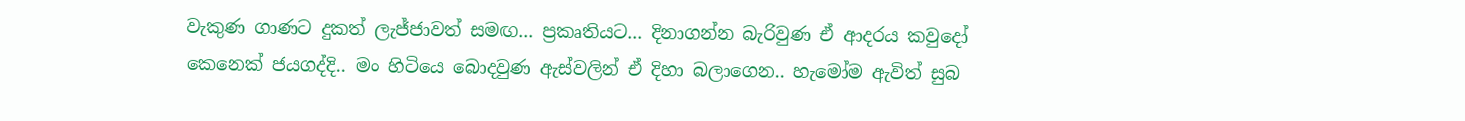වැකුණ ගාණට දුකත් ලැජ්ජාවත් සමඟ... ප්‍රකෘතියට... දිනාගන්න බැරිවුණ ඒ ආදරය කවුදෝ කෙනෙක් ජයගද්දි.. මං හිටියෙ බොදවුණ ඇස්වලින් ඒ දිහා බලාගෙන.. හැමෝම ඇවිත් සුබ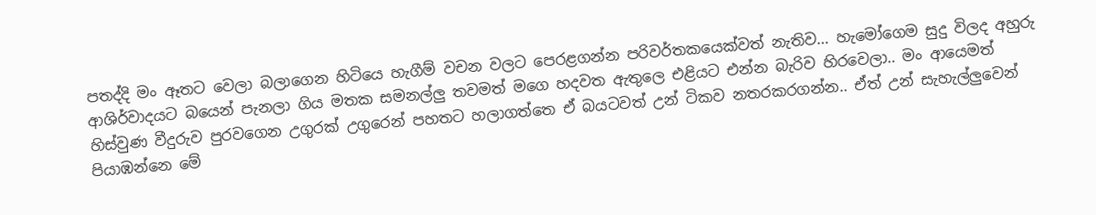පතද්දි මං ඈතට වෙලා බලාගෙන හිටියෙ හැගීම් වචන වලට පෙරළගන්න පරිවර්තකයෙක්වත් නැතිව... හැමෝගෙම සුදු විලද අහුරු ආශිර්වාදයට බයෙන් පැනලා ගිය මතක සමනල්ලු තවමත් මගෙ හදවත ඇතුලෙ එළියට එන්න බැරිව හිරවෙලා.. මං ආයෙමත් හිස්වුණ වීදුරුව පුරවගෙන උගුරක් උ‍ගුරෙන් පහතට හලාගත්තෙ ඒ බයටවත් උන් ටිකව නතරකරගන්න.. ඒත් උන් සැහැල්ලුවෙන් පියාඹන්නෙ මේ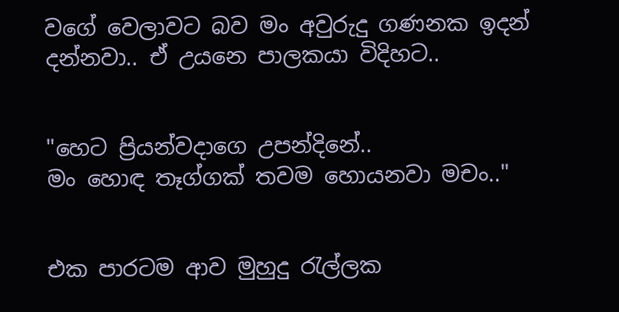වගේ වෙලාවට බව මං අවුරුදු ගණනක ඉදන් දන්නවා.. ඒ උයනෙ පාලකයා විදිහට..


"හෙට ප්‍රියන්වදාගෙ උපන්දිනේ..
මං හොඳ තෑග්ගක් තවම හොයනවා මචං.."


එක පාරටම ආව මුහුදු රැල්ලක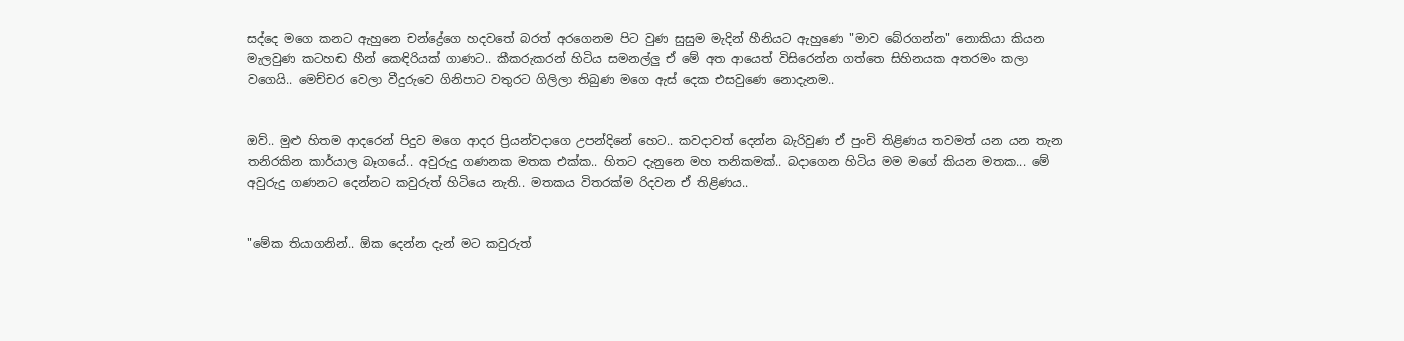සද්දෙ මගෙ කනට ඇහුනෙ චන්ද්‍රේගෙ හදවතේ බරත් අරගෙනම පිට වුණ සුසුම මැදින් හීනියට ඇහුණෙ "මාව බේරගන්න" නොකියා කියන මැලවුණ කටහඬ හීන් කෙඳිරියක් ගාණට.. කීකරුකරන් හිටිය සමනල්ලු ඒ මේ අත ආයෙත් ‍විසිරෙන්න ගත්තෙ සිහිනයක අතරමං කලා වගෙයි.. මෙච්චර වෙලා වීදුරුවෙ ගිනිපාට වතුරට ගිලිලා තිබුණ මගෙ ඇස් දෙක එසවුණෙ නොදැනම..


ඔව්.. මුළු හිතම ආදරෙන් පිදුව මගෙ ආදර ප්‍රියන්වදාගෙ උපන්දිනේ හෙට.. කවදාවත් දෙන්න බැරිවුණ ඒ පුංචි තිළිණය තවමත් යන යන තැන තනිරකින කාර්යාල බෑගයේ.. අවුරුදු ගණනක මතක එක්ක.. හිතට දැනුනෙ මහ තනිකමක්.. බදාගෙන හිටිය මම මගේ කියන මතක... මේ අවුරුදු ගණනට දෙන්නට කවුරුත් හිටියෙ නැති.. මතකය විතරක්ම රිදවන ඒ තිළිණය..


"මේක තියාගනින්.. ඕක දෙන්න දැන් මට කවුරුත්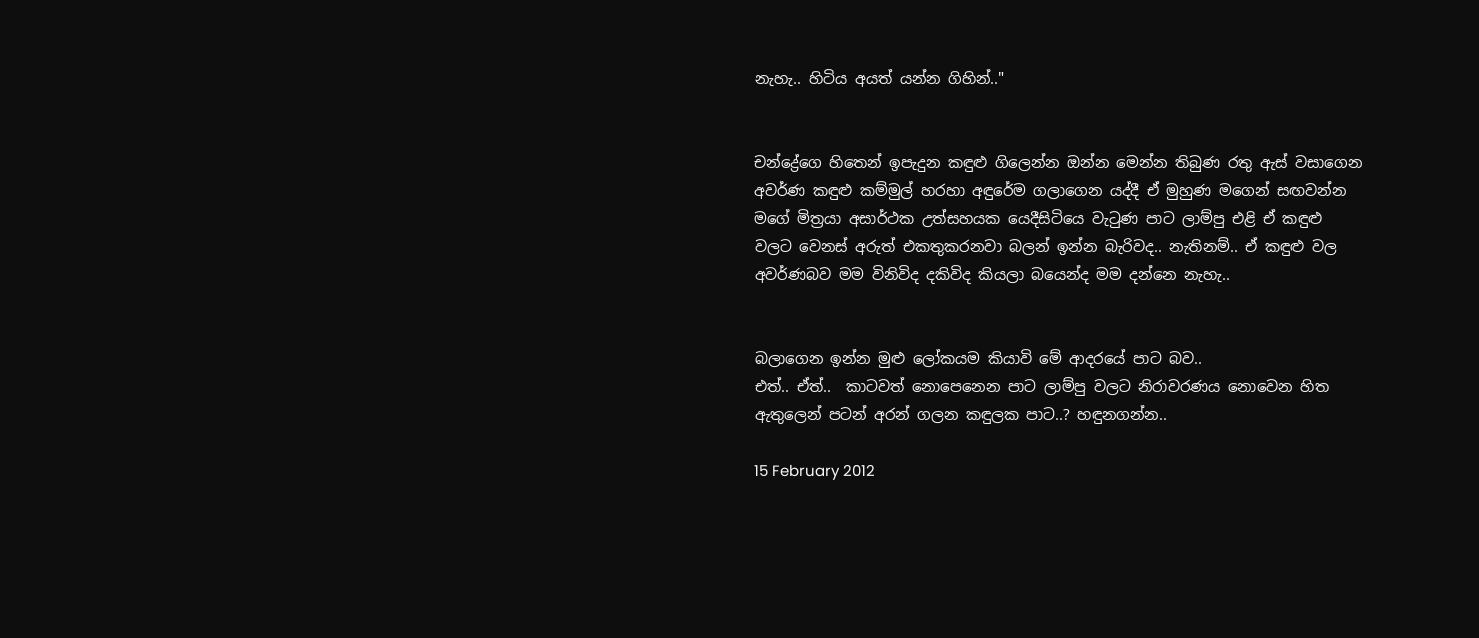නැහැ.. හිටිය අයත් යන්න ගිහින්.."


චන්ද්‍රේගෙ හිතෙන් ඉපැදුන කඳුළු ගිලෙන්න ඔන්න මෙන්න තිබුණ රතු ඇස් වසාගෙන අවර්ණ කඳුළු කම්මුල් හරහා අඳුරේම ගලාගෙන යද්දී ඒ මුහුණ මගෙන් සඟවන්න මගේ මිත්‍රයා අසාර්ථක උත්සහයක යෙදීසිටියෙ වැටුණ පාට ලාම්පු එළි ඒ කඳුළු වලට වෙනස් අරුත් එකතුකරනවා බලන් ඉන්න බැරිවද.. නැතිනම්.. ඒ කඳුළු වල අවර්ණබව මම විනිවිද දකිවිද කියලා බයෙන්ද මම දන්නෙ නැහැ..


බලාගෙන ඉන්න මුළු ලෝකයම කියාවි මේ ආදරයේ පාට බව..
එත්.. ඒත්..  කාටවත් නොපෙනෙන පාට ලාම්පු වලට නිරාවරණය නොවෙන හිත ඇතුලෙන් පටන් අරන් ගලන කඳුලක පාට..? හඳුනගන්න..

15 February 2012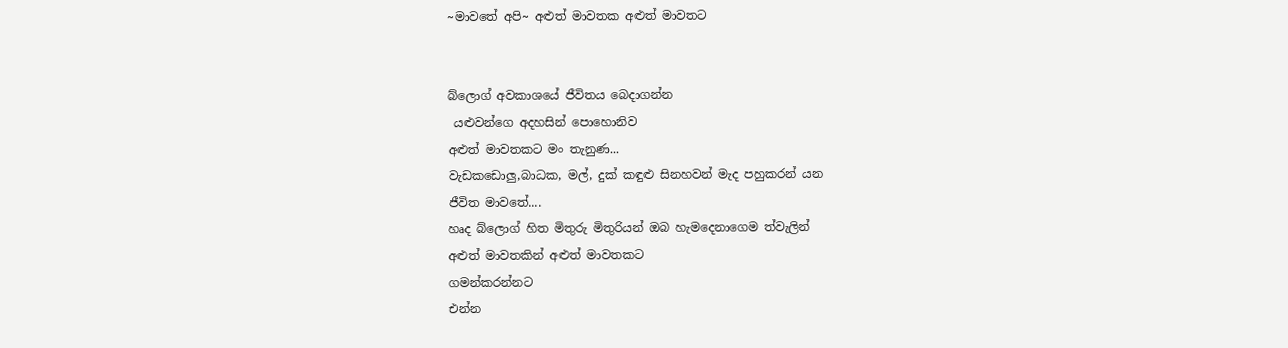~මාවතේ අපි~ අළුත් මාවතක අළුත් මාවතට


බ්ලොග් අවකාශයේ ජීවිතය බෙදාගන්න
 යළුවන්ගෙ අදහසින් පොහොනිව
අළුත් මාවතකට මං තැනුණ...
වැඩකඩොලු,බාධක, මල්, දුක් කඳුළු සිනහවන් මැද පහුකරන් යන
ජීවිත මාවතේ....
හෘද බ්ලොග් හිත මිතුරු මිතුරියන් ඔබ හැමදෙනාගෙම ත්වැලින්
අළුත් මාවතකින් අළුත් මාවතකට
ගමන්කරන්නට
එන්න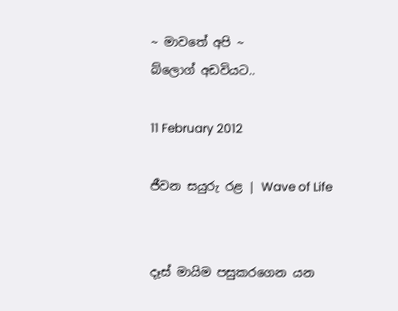~ මාවතේ අපි ~
බ්ලොග් අඩවියට..

11 February 2012

ජීවන සයුරු රළ | Wave of Life


දෑස් මායිම පසුකරගෙන යන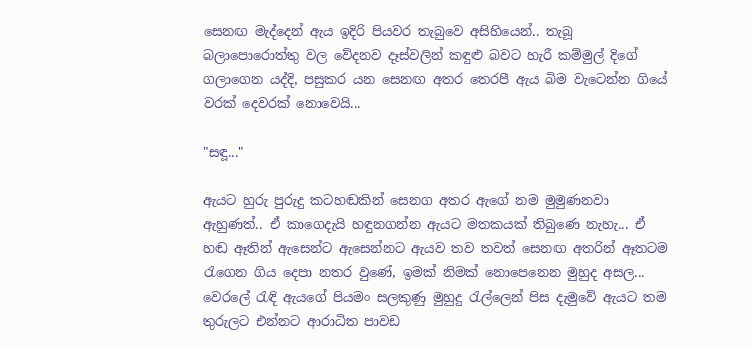සෙනඟ මැද්දෙන් ඇය ඉදිරි පියවර තැබුවෙ අසිහියෙන්.. තැබූ බලාපොරොත්තු වල වේදනව දෑස්වලින් කඳුළු බවට හැරී කම්මුල් දිගේ ගලාගෙන යද්දි, පසුකර යන සෙනඟ අතර තෙරපී ඇය බිම වැටෙන්න ගියේ වරක් දෙවරක් නොවෙයි...

"සඳූ..."

ඇයට හුරු පුරුදු කටහඬකින් සෙනග අතර ඇගේ නම මුමුණනවා ඇහුණත්.. ඒ කාගෙදැයි හඳුනගන්න ඇයට මතකයක් තිබුණෙ නැහැ... ඒ හඬ ඈතින් ඇසෙන්ට ඇසෙන්නට ඇයව තව තවත් සෙනඟ අතරින් ඈතටම රැගෙන ගිය දෙපා නතර වුණේ, ඉමක් නිමක් නොපෙ‍නෙන මුහුද අසල... වෙරලේ රැඳි ඇයගේ පියමං සලකුණු මුහුදු රැල්ලෙන් පිස දැමුවේ ඇයට තම තුරුලට එන්නට ආරාධිත පාවඩ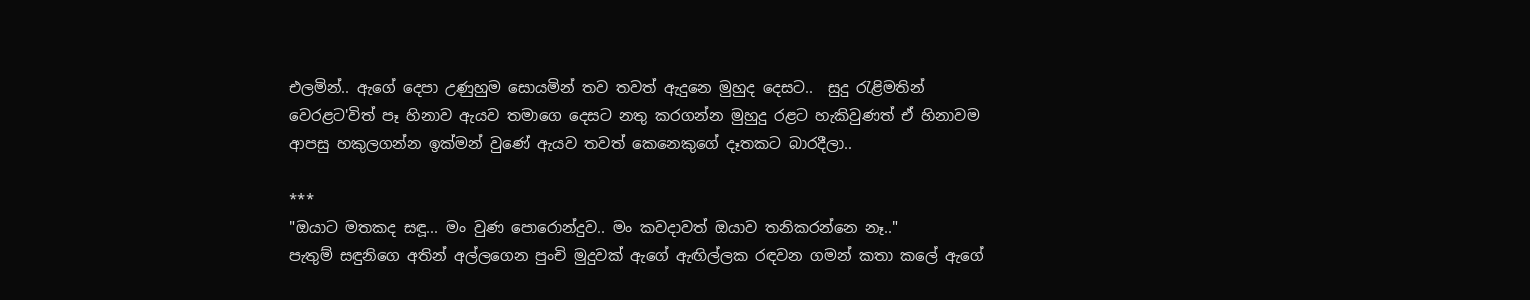එලමින්.. ඇගේ දෙපා උණුහුම සොයමින් තව තවත් ඇදුනෙ මුහුද දෙසට..  සුදු රැළිමතින් වෙරළට'විත් පෑ හිනාව ඇයව තමාගෙ දෙසට නතු කරගන්න මුහුදු රළට හැකිවුණත් ඒ හිනාවම ආපසු හකුලගන්න ඉක්මන් වුණේ ඇයව තවත් කෙනෙකුගේ දෑතකට බාරදීලා..

***
"ඔයාට මතකද සඳූ... මං වුණ පොරොන්දුව.. මං කවදාවත් ඔයාව තනිකරන්නෙ නෑ.."
පැතුම් සඳුනිගෙ අතින් අල්ලගෙන පුංචි මුදුවක් ඇගේ ඇඟිල්ලක රඳවන ගමන් කතා කලේ ඇගේ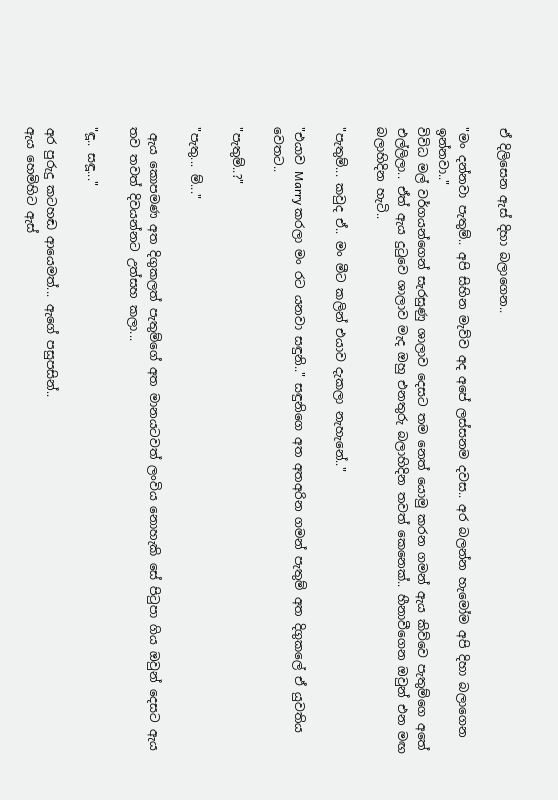ඒ දි‍ලිසෙන ඇස් දිහා බලාගෙන..

"මං දන්නවා පැතුම්.. අපි සිහින මැව්ව අද අපේ ලස්සනම දවස.. අර බලන්න හැමෝම අපි දිහා බලාගෙන ඉන්නවා.."
විවිධ මල් වර්ගයන්ගෙන් සැරසුණු ශාලාව දෙසට තම නෙත් යොමු කරන ගමන් ඇය කිව්වෙ පැතුම්ගෙ අතේ එල්ලිලා.. ඒත් ඇය දුටුවෙ ශාලාව මැද ඔහු එනතුරු බලාහිදින තවත් කෙනෙක්.. හීනාවීගෙන ඔවුන් එන මඟ බලාහිදින හැටි..

"පැතුම්... කවුද ඒ.. මං මීට කලින් එයාව දැකලා නැහැනේ.."

"එයාව Marry කරලා මං රට යනවා සඳුනි.." සඳුනිගෙ අත අතඅරින ගමන් පැතුම් අත දිගුකලේ ඒ යුවතිය වෙතට..

"පැතුම්..?"

"පැතු... ම්..."

 ඇය කොපමණ අත දිගුකලත් පැතුම්ගේ අත මානයටවත් ලංවිය නොහැකි සේ පිටුපා ගිය ඔවුන් දෙසට ඇය තව තවත් දිවයන්නට උත්සහ කලා...

"ඳූ.. සඳූ..."

අර පුරුදු කටහඬ ආයෙමත්... ඇ‍ගේ පසුපසින්..
ඇය හෙමිහිට ඇස්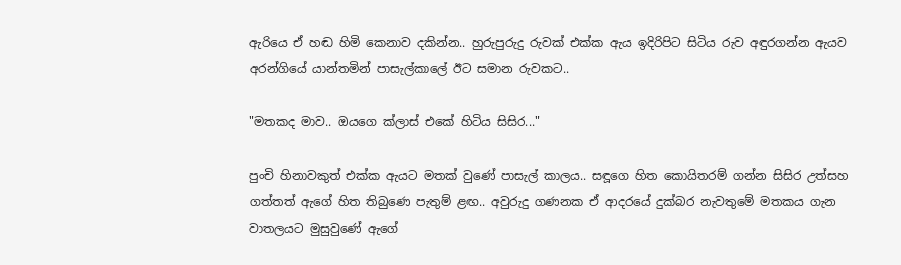ඇරියෙ ඒ හඬ හිමි කෙනාව දකින්න.. හුරුපුරුදු රුවක් එක්ක ඇය ඉදිරිපිට සිටිය රුව අඳුරගන්න ඇයව අරන්ගියේ යාන්තමින් පාසැල්කාලේ ඊට සමාන රුවකට..

"මතකද මාව.. ඔයගෙ ක්ලාස් එකේ හිටිය සිසිර..."

පුංචි හිනාවකුත් එක්ක ඇයට මතක් වුණේ පාසැල් කාලය.. සඳූගෙ හිත කොයිතරම් ගන්න සිසිර උත්සහ ගත්තත් ඇගේ හිත තිබුණෙ පැතුම් ළඟ.. අවුරුදු ගණනක ඒ ආදරයේ දුක්බර නැවතුමේ මතකය ගැන වාතලයට මුසුවුණේ ඇගේ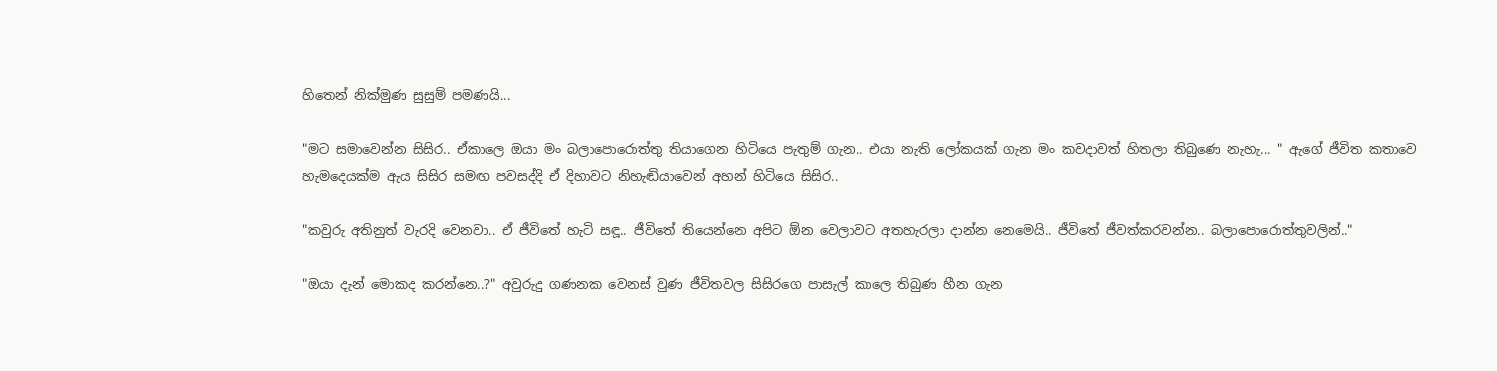හිතෙන් නික්මුණ සුසුම් පමණයි...

"මට සමාවෙන්න සිසිර.. ඒකාලෙ ඔයා මං බලාපොරොත්තු තියාගෙන හිටියෙ පැතුම් ගැන.. එයා නැති ලෝකයක් ගැන මං කවදාවත් හිතලා තිබුණෙ නැහැ... " ඇගේ ජීවිත කතාවෙ හැමදෙයක්ම ඇය සිසිර සමඟ පවසද්දි ඒ දිහාවට නිහැඬියාවෙන් අහන් හිටියෙ සිසිර..

"කවුරු අතිනුත් වැරදි වෙනවා.. ඒ ජීවිතේ හැටි සඳූ.. ජීවිතේ තියෙන්නෙ අපිට ඕන වෙලාවට අතහැරලා දාන්න නෙමෙයි.. ජීවිතේ ජීවත්කරවන්න.. බලාපොරොත්තුවලින්.."

"ඔයා දැන් මොකද කරන්නෙ..?" අවුරුදු ගණනක වෙනස් වුණ ජීවිතවල සිසිරගෙ පාසැල් කාලෙ තිබුණ හීන ගැන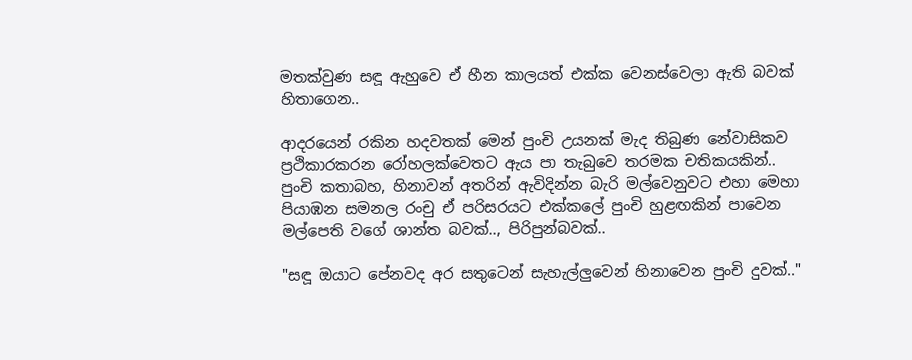මතක්වුණ සඳූ ඇහුවෙ ඒ හීන කාලයත් එක්ක වෙනස්වෙලා ඇති බවක් හිතාගෙන..

ආදරයෙන් රකින හදවතක් මෙන් පුංචි උයනක් මැද තිබුණ නේවාසිකව ප්‍රථිකාරකරන රෝහලක්වෙතට ඇය පා තැබුවෙ තරමක චතිකයකින්.. පුංචි කතාබහ, හිනාවන් අතරින් ඇවිදින්න බැරි මල්වෙනුවට එහා මෙහා පියාඹන සමනල රංචු ඒ පරිසරයට එක්කලේ පුංචි හුළඟකින් පාවෙන මල්පෙති වගේ ශාන්ත බවක්.., පිරිපුන්බවක්..

"සඳූ ඔයාට පේනවද අර සතුටෙන් සැහැල්ලුවෙන් හිනාවෙන පුංචි දුවක්.."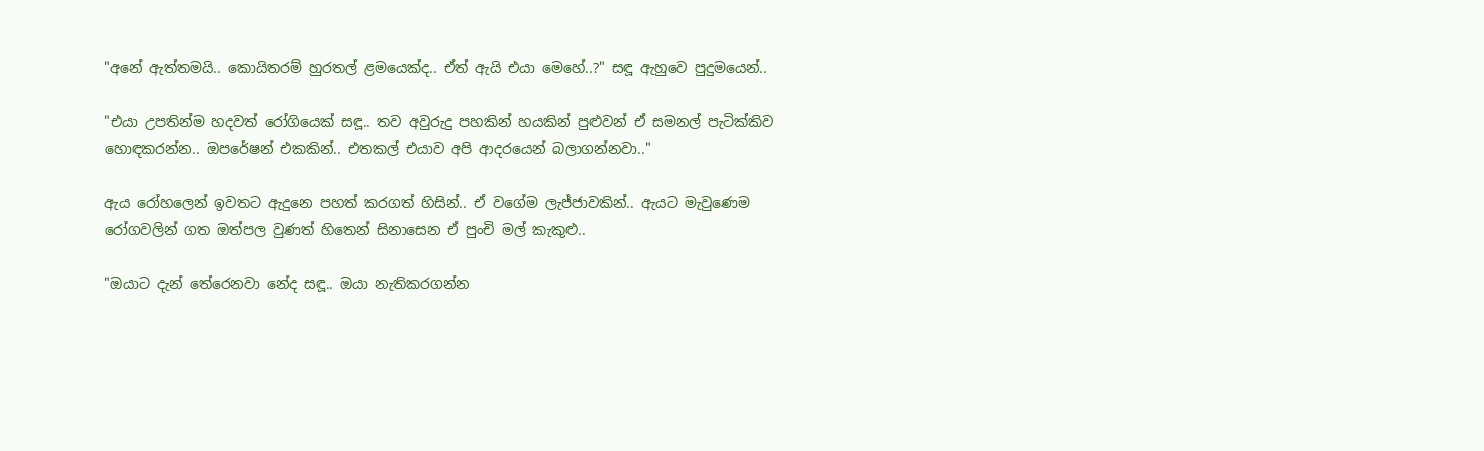"අනේ ඇත්තමයි.. කොයිතරම් හුරතල් ළමයෙක්ද.. ඒත් ඇයි එයා මෙහේ..?" සඳූ ඇහුවෙ පුදුමයෙන්..

"එයා උපතින්ම හදවත් රෝගියෙක් සඳූ.. තව අවුරුදු පහකින් හයකින් පුළුවන් ඒ සමනල් පැටික්කිව හොඳකරන්න.. ඔපරේෂන් එකකින්.. එතකල් එයාව අපි ආදරයෙන් බලාගන්නවා.."

ඇය රෝහලෙන් ඉවතට ඇදුනෙ පහත් කරගත් හිසින්.. ඒ වගේම ලැජ්ජාවකින්.. ඇයට මැවුණෙම රෝගවලින් ගත ඔත්පල වුණත් හිතෙන් සිනාසෙන ඒ පුංචි මල් කැකුළු..

"ඔයාට දැන් තේරෙනවා නේද සඳූ.. ඔයා නැතිකරගන්න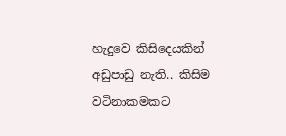හැදුවෙ කිසිදෙයකින් අඩුපාඩු නැති.. කිසිම වටිනාකමකට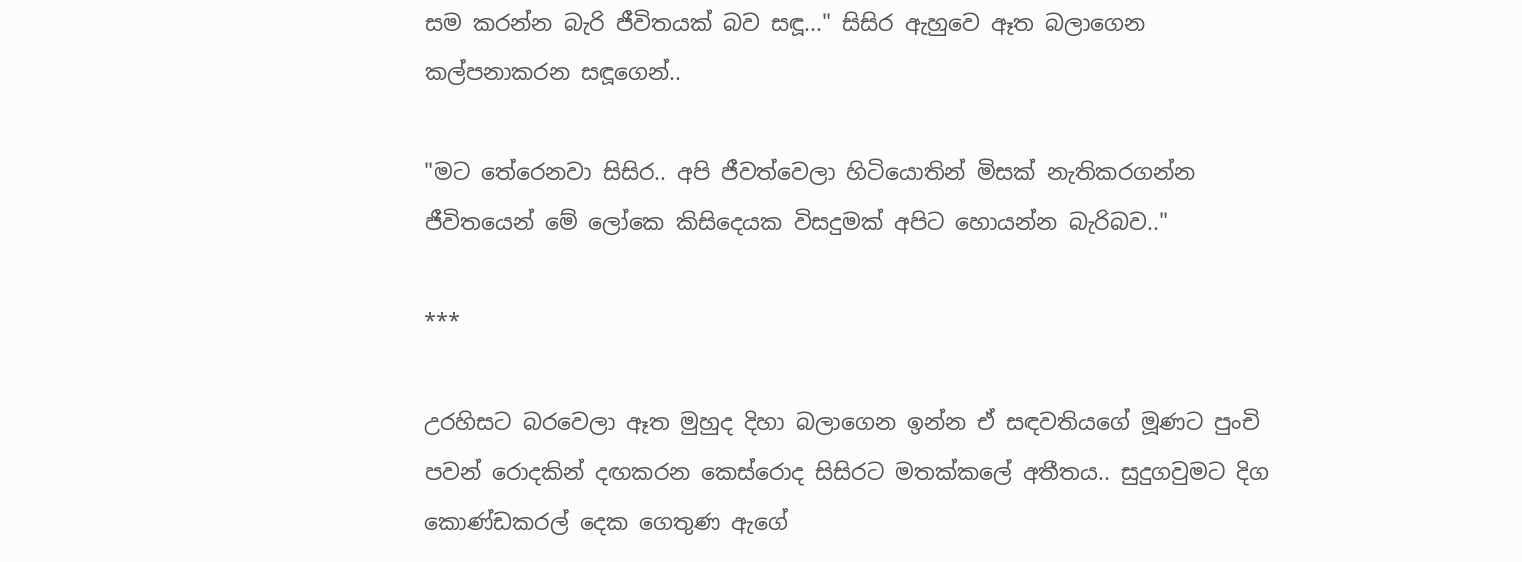සම කරන්න බැරි ජීවිතයක් බව සඳූ..." සිසිර ඇහුවෙ ඈත බලාගෙන කල්පනාකරන සඳූගෙන්..

"මට තේරෙනවා සිසිර.. අපි ජීවත්වෙලා හිටියොතින් මිසක් නැතිකරගන්න ජීවිතයෙන් මේ ලෝකෙ කිසිදෙයක විසදුමක් අපිට හොයන්න බැරිබව.."

***

උරහිසට බරවෙලා ඈත මුහුද දිහා බලාගෙන ඉන්න ඒ සඳවතියගේ මූණට පුංචි පවන් රොදකින් දඟකරන කෙස්රොද සිසිරට මතක්කලේ අතීතය.. සුදුගවුමට දිග කොණ්ඩකරල් දෙක ගෙතුණ ඇගේ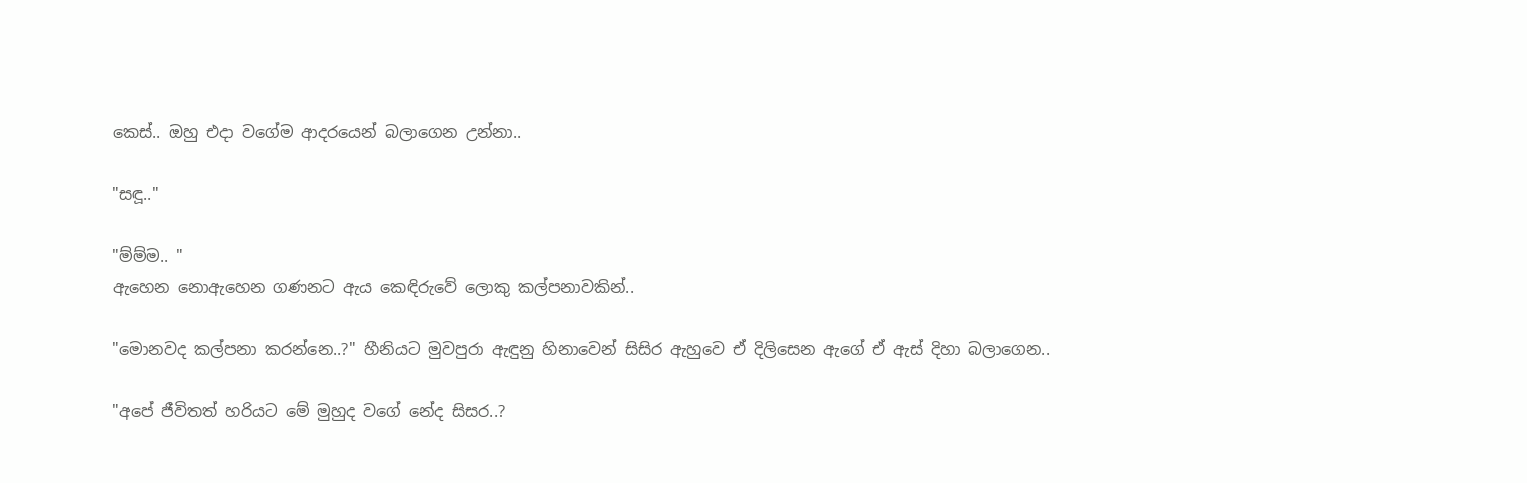කෙස්.. ඔහු එදා වගේම ආදරයෙන් බලාගෙන උන්නා..

"සඳූ.."

"ම්ම්ම.. "
ඇහෙන නොඇහෙන ගණනට ඇය කෙඳිරුවේ ලොකු කල්පනාවකින්..

"මොනවද කල්පනා කරන්නෙ..?" හීනියට මුවපුරා ඇඳුනු හිනාවෙන් සිසිර ඇහුවෙ ඒ දිලිසෙන ඇගේ ඒ ඇස් දිහා බලාගෙන..

"අපේ ජීවිතත් හරියට මේ මුහුද වගේ නේද සිසර..?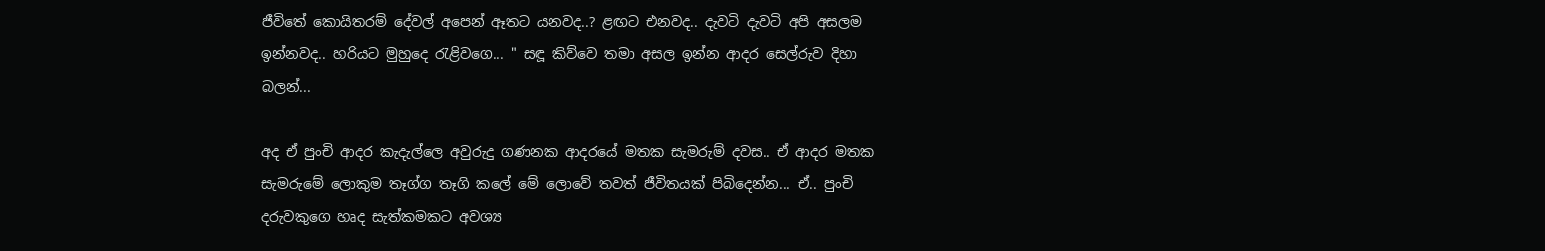ජීවිතේ කොයිතරම් දේවල් අපෙන් ඈතට යනවද..? ළඟට එනවද.. දැවටි දැවටි අපි අසලම ඉන්නවද.. හරියට මුහුදෙ රැළිවගෙ... " සඳූ කිව්වෙ තමා අසල ඉන්න ආදර සෙල්රුව දිහා බලන්...

අද ඒ පුංචි ආදර කැදැල්ලෙ අවුරුදු ගණනක ආදරයේ මතක සැමරුම් දවස.. ඒ ආදර මතක සැමරුමේ ලොකුම තෑග්ග තෑගි කලේ මේ ලොවේ තවත් ජීවිතයක් පිබිදෙන්න... ඒ.. පුංචි දරුවකුගෙ හෘද සැත්කමකට අවශ්‍ය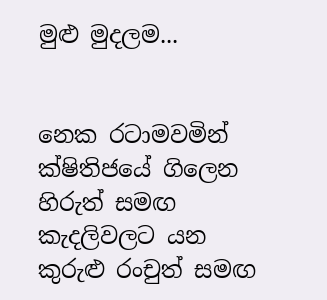මුළු මුදලම...


නෙක රටාමවමින් ක්ෂිතිජයේ ගිලෙන හිරුත් සමඟ කැදලිවලට යන කුරුළු රංචුත් සමඟ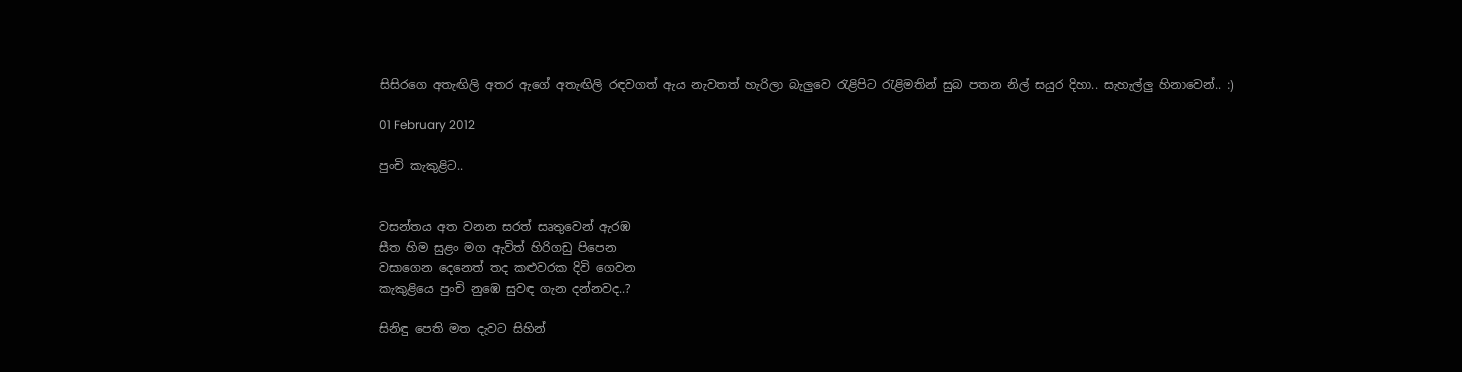සිසිරගෙ අතැඟිලි අතර ඇගේ අතැඟිලි රඳවගත් ඇය නැවතත් හැරිලා බැලුවෙ රැළිපිට රැළිමතින් සුබ පතන නිල් සයුර දිහා.. සැහැල්ලු හිනාවෙන්.. :)

01 February 2012

පුංචි කැකුළිට..


වසන්තය අත වනන සරත් සෘතුවෙන් ඇරඹ
සීත හිම සුළං මග ඇවිත් හිරිගඩු පිපෙන
වසාගෙන දෙනෙත් තද කළුවරක දිවි ගෙවන
කැකුළියෙ පුංචි නුඹෙ සුවඳ ගැන දන්නවද..?

සිනිඳු පෙති මත දැවට සිහින්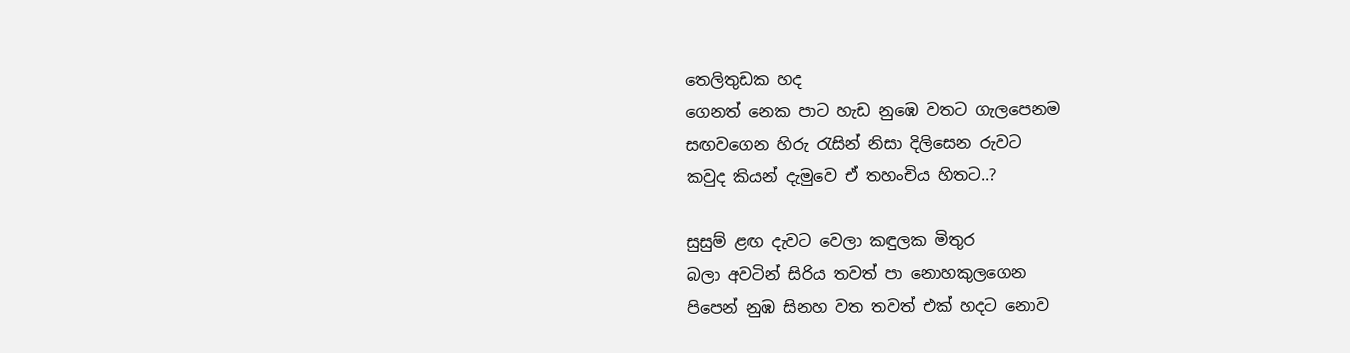තෙලිතුඩක හද
ගෙනත් නෙක පාට හැඩ නු‍ඹෙ වතට ගැලපෙනම
සඟවගෙන හිරු රැසින් නිසා දිලිසෙන රුවට
කවුද කියන් දැමුවෙ ඒ තහංචිය හිතට..?

සුසුම් ළඟ දැවට වෙලා කඳුලක මිතුර
බලා අවටින් සිරිය තවත් පා නොහකුලගෙන
පිපෙන් නුඹ සිනහ වත තවත් එක් හදට නොව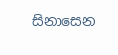සිනාසෙන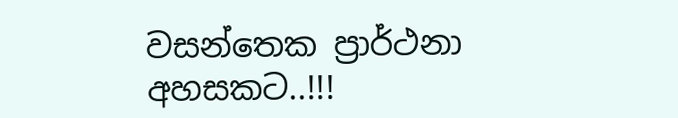වසන්තෙක ප්‍රාර්ථනා අහසකට..!!!